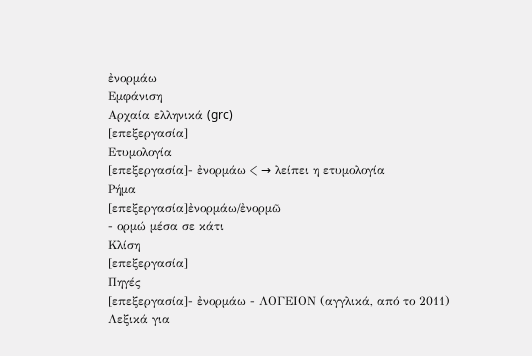ἐνορμάω
Εμφάνιση
Αρχαία ελληνικά (grc)
[επεξεργασία]
Ετυμολογία
[επεξεργασία]- ἐνορμάω < → λείπει η ετυμολογία
Ρήμα
[επεξεργασία]ἐνορμάω/ἐνορμῶ
- ορμώ μέσα σε κάτι
Κλίση
[επεξεργασία]
Πηγές
[επεξεργασία]- ἐνορμάω - ΛΟΓΕΙΟΝ (αγγλικά, από το 2011) Λεξικά για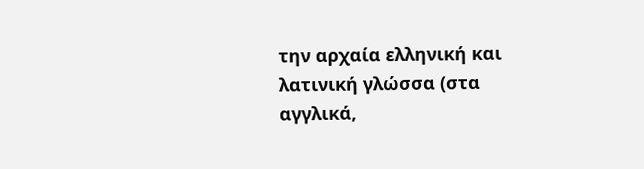την αρχαία ελληνική και λατινική γλώσσα (στα αγγλικά,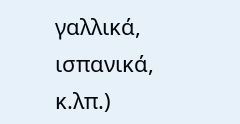γαλλικά, ισπανικά, κ.λπ.)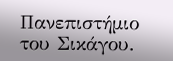Πανεπιστήμιο του Σικάγου.